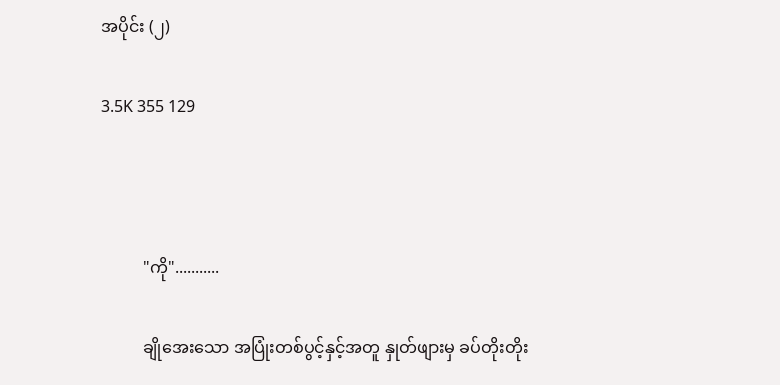အပိုင်း (၂)

3.5K 355 129



          "ကို"...........

          ချိုအေးသော အပြုံးတစ်ပွင့်နှင့်အတူ နှုတ်ဖျားမှ ခပ်တိုးတိုး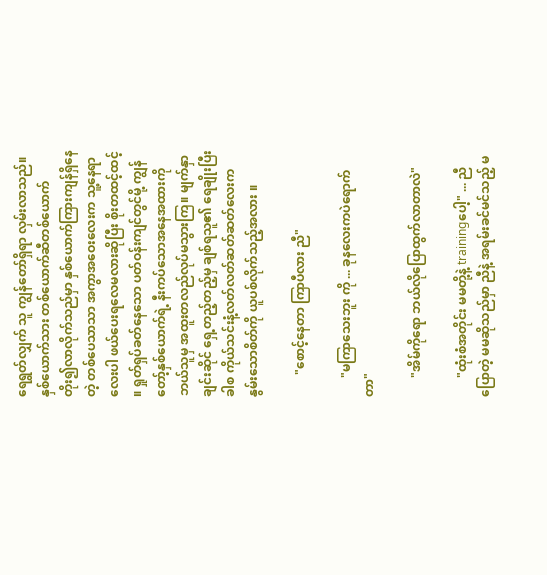ရေရွတ်လျှက် သူ ကျွန်တော်ရှိရာ လှမ်းလာသည်။  နှစ်ယောက်သား တစ်ယောက်ဆီတစ်ယောက် တိုး၍လာလိုက်သည်မှာ နှစ်ယောက်ကြားကျန်ရှိနေတဲ့ တစ်ပေသာသာ အကွာအဝေးလေးက သူ့နေရာလေးပါ ဖယ်ပေးရလေမလားဆိုပြီး စိုးတထင့်ထင့် ။ ရှုတ်ရှပ်ခတ်နေသော ပတ်ဝန်းကျင်တွင်မို့ ကျွန်တော့်နှစ်ယောက်ရဲ့ နီးကပ်သောအနေအထားကို ဘယ်သူမှ အထူးတလည်လုပ်မသွားကြ။ မျက်နှာချင်းဆိုင် ရှေ့တည့်တည့်မှ ချစ်ရသူ၏ ရေချိုးပြီးခါစ ကိုယ်သင်းနံ့လတ်လတ်ဆတ်ဆတ်လေးက နွမ်းသောစိတ်ကို ယူပစ်လိုက်သည့်အလား ။

       "စောင့်နေတာ ကြာပီလား ညီ"

      "မကြာသေးဘူး ကို ... ခုနလေးကပဲရောက်တာ"

      "အိမ်ကိုရော ဘယ်လိုပြောထွက်လာတာလဲ"

      "ထုံးစံအတိုင်း မမတို့နဲ့ trainingပေါ့" ... ညီပြောတဲ့ မမဆိုသည်မှာ ညီနဲ့ အရမ်းခင်မင်သည့် မ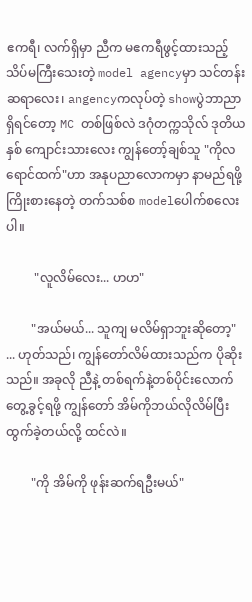ဧကရီ၊ လက်ရှိမှာ ညီက မဧကရီဖွင့်ထားသည့် သိပ်မကြီးသေးတဲ့ model agencyမှာ သင်တန်းဆရာလေး၊ angencyကလုပ်တဲ့ showပွဲဘာညာရှိရင်တော့ MC တစ်ဖြစ်လဲ ဒဂုံတက္ကသိုလ် ဒုတိယနှစ် ကျောင်းသားလေး ကျွန်တော့်ချစ်သူ "ကိုလရောင်ထက်"ဟာ အနုပညာလောကမှာ နာမည်ရဖို့ ကြိုးစားနေတဲ့ တက်သစ်စ modelပေါက်စလေးပါ။

         "လူလိမ်လေး... ဟဟ"

        "အယ်မယ်... သူကျ မလိမ်ရှာဘူးဆိုတော့" ... ဟုတ်သည်၊ ကျွန်တော်လိမ်ထားသည်က ပိုဆိုးသည်။ အခုလို ညီနဲ့ တစ်ရက်နဲ့တစ်ပိုင်းလောက် တွေ့ခွင့်ရဖို့ ကျွန်တော် အိမ်ကိုဘယ်လိုလိမ်ပြီး ထွက်ခဲ့တယ်လို့ ထင်လဲ။

        "ကို အိမ်ကို ဖုန်းဆက်ရဦးမယ်"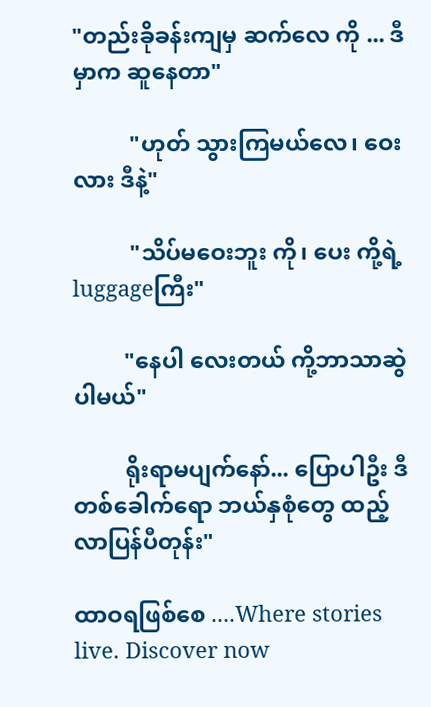"တည်းခိုခန်းကျမှ ဆက်လေ ကို ... ဒီမှာက ဆူနေတာ"

          "ဟုတ် သွားကြမယ်လေ၊ ဝေးလား ဒီနဲ့"

          "သိပ်မဝေးဘူး ကို၊ ပေး ကို့ရဲ့ luggageကြီး"

         "နေပါ လေးတယ် ကို့ဘာသာဆွဲပါမယ်"

         ရိုးရာမပျက်နော်... ပြောပါဦး ဒီတစ်ခေါက်ရော ဘယ်နှစုံတွေ ထည့်လာပြန်ပီတုန်း"

ထာဝရဖြစ်စေ ....Where stories live. Discover now